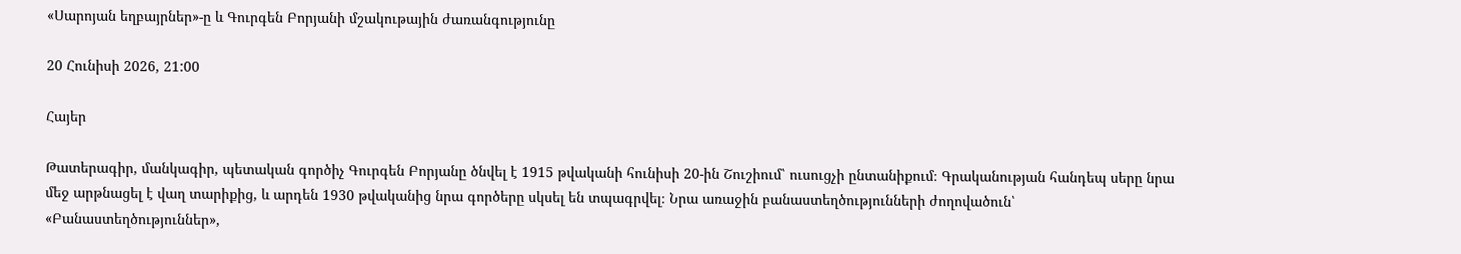«Սարոյան եղբայրներ»-ը և Գուրգեն Բորյանի մշակութային ժառանգությունը

20 Հունիսի 2026, 21:00

Հայեր

Թատերագիր, մանկագիր, պետական գործիչ Գուրգեն Բորյանը ծնվել է 1915 թվականի հունիսի 20-ին Շուշիում՝ ուսուցչի ընտանիքում։ Գրականության հանդեպ սերը նրա մեջ արթնացել է վաղ տարիքից, և արդեն 1930 թվականից նրա գործերը սկսել են տպագրվել։ Նրա առաջին բանաստեղծությունների ժողովածուն՝ «Բանաստեղծություններ»,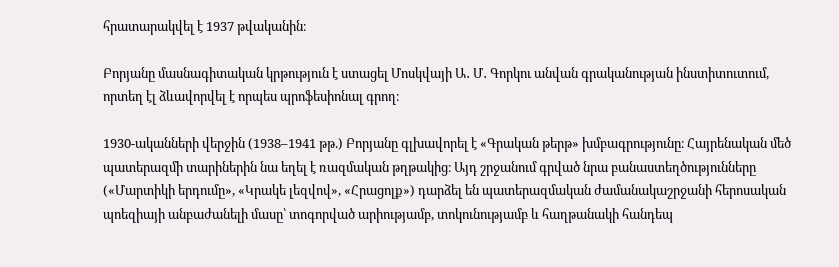հրատարակվել է 1937 թվականին։

Բորյանը մասնագիտական կրթություն է ստացել Մոսկվայի Ա․ Մ․ Գորկու անվան գրականության ինստիտուտում, որտեղ էլ ձևավորվել է որպես պրոֆեսիոնալ գրող։

1930-ականների վերջին (1938–1941 թթ.) Բորյանը գլխավորել է «Գրական թերթ» խմբագրությունը։ Հայրենական մեծ պատերազմի տարիներին նա եղել է ռազմական թղթակից։ Այդ շրջանում գրված նրա բանաստեղծությունները («Մարտիկի երդումը», «Կրակե լեզվով», «Հրացոլք») դարձել են պատերազմական ժամանակաշրջանի հերոսական պոեզիայի անբաժանելի մասը՝ տոգորված արիությամբ, տոկունությամբ և հաղթանակի հանդեպ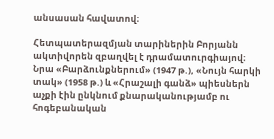անսասան հավատով։

Հետպատերազմյան տարիներին Բորյանն ակտիվորեն զբաղվել է դրամատուրգիայով։ Նրա «Բարձունքներում» (1947 թ.), «Նույն հարկի տակ» (1958 թ.) և «Հրաշալի գանձ» պիեսներն աչքի էին ընկնում քնարականությամբ ու հոգեբանական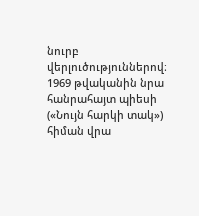նուրբ վերլուծություններով։ 1969 թվականին նրա հանրահայտ պիեսի («Նույն հարկի տակ») հիման վրա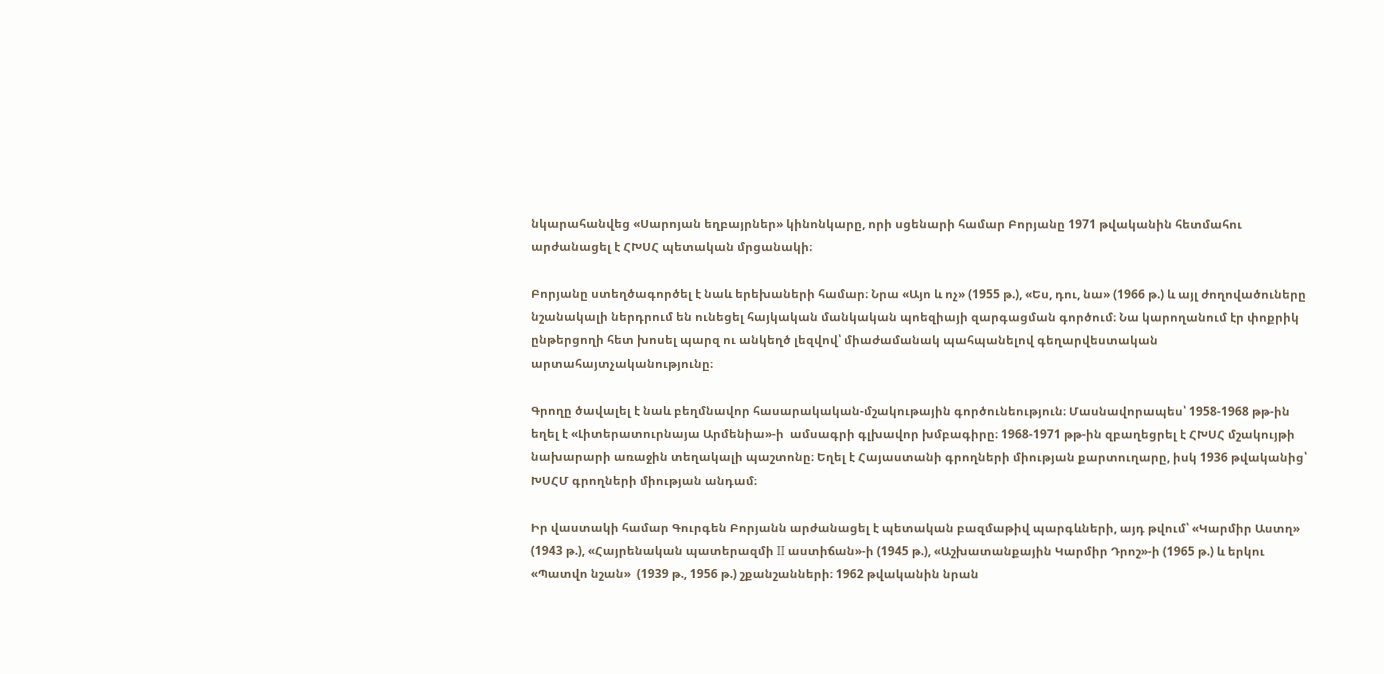նկարահանվեց «Սարոյան եղբայրներ» կինոնկարը, որի սցենարի համար Բորյանը 1971 թվականին հետմահու արժանացել է ՀԽՍՀ պետական մրցանակի։

Բորյանը ստեղծագործել է նաև երեխաների համար։ Նրա «Այո և ոչ» (1955 թ.), «Ես, դու, նա» (1966 թ.) և այլ ժողովածուները նշանակալի ներդրում են ունեցել հայկական մանկական պոեզիայի զարգացման գործում։ Նա կարողանում էր փոքրիկ ընթերցողի հետ խոսել պարզ ու անկեղծ լեզվով՝ միաժամանակ պահպանելով գեղարվեստական արտահայտչականությունը։

Գրողը ծավալել է նաև բեղմնավոր հասարակական-մշակութային գործունեություն։ Մասնավորապես՝ 1958-1968 թթ-ին եղել է «Լիտերատուրնայա Արմենիա»-ի  ամսագրի գլխավոր խմբագիրը։ 1968-1971 թթ-ին զբաղեցրել է ՀԽՍՀ մշակույթի նախարարի առաջին տեղակալի պաշտոնը։ Եղել է Հայաստանի գրողների միության քարտուղարը, իսկ 1936 թվականից՝ ԽՍՀՄ գրողների միության անդամ։

Իր վաստակի համար Գուրգեն Բորյանն արժանացել է պետական բազմաթիվ պարգևների, այդ թվում՝ «Կարմիր Աստղ»  (1943 թ.), «Հայրենական պատերազմի II աստիճան»-ի (1945 թ.), «Աշխատանքային Կարմիր Դրոշ»-ի (1965 թ.) և երկու «Պատվո նշան»  (1939 թ., 1956 թ.) շքանշանների։ 1962 թվականին նրան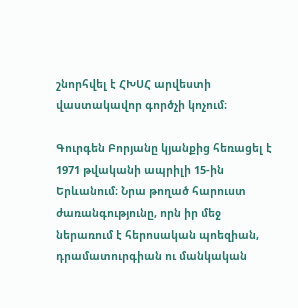շնորհվել է ՀԽՍՀ արվեստի վաստակավոր գործչի կոչում։

Գուրգեն Բորյանը կյանքից հեռացել է 1971 թվականի ապրիլի 15-ին Երևանում։ Նրա թողած հարուստ ժառանգությունը, որն իր մեջ ներառում է հերոսական պոեզիան, դրամատուրգիան ու մանկական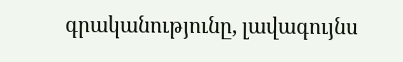գրականությունը, լավագույնս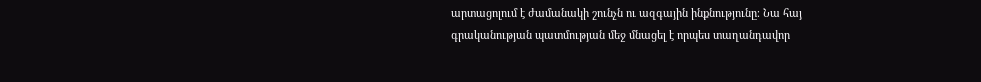արտացոլում է ժամանակի շունչն ու ազգային ինքնությունը։ Նա հայ գրականության պատմության մեջ մնացել է որպես տաղանդավոր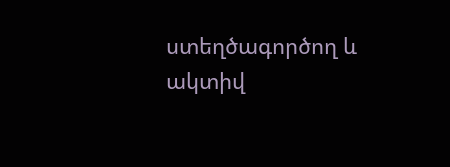ստեղծագործող և ակտիվ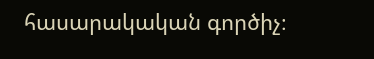հասարակական գործիչ։